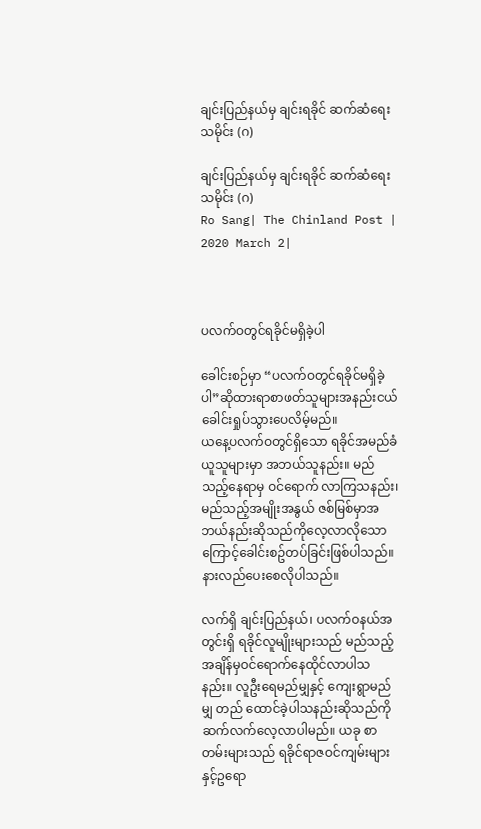ချင်းပြည်နယ်မှ ချင်းရခိုင် ဆက်ဆံရေး သမိုင်း (ဂ)

ချင်းပြည်နယ်မှ ချင်းရခိုင် ဆက်ဆံရေး သမိုင်း (ဂ)
Ro Sang| The Chinland Post | 2020 March 2|



ပလက်ဝတွင်ရခိုင်မရှိခဲ့ပါ

ခေါင်းစဉ်မှာ “ပလက်ဝတွင်ရခိုင်မရှိခဲ့ပါ”ဆိုထားရာစာဖတ်သူများအနည်းငယ်ခေါင်းရှုပ်သွားပေလိမ့်မည်။
ယနေ့ပလက်ဝတွင်ရှိသော ရခိုင်အမည်ခံယူသူများမှာ အဘယ်သူနည်း။ မည်သည့်နေရာမှ ဝင်ရောက် လာကြသနည်း၊ မည်သည့်အမျိုးအနွယ် ဇစ်မြစ်မှာအဘယ်နည်းဆိုသည်ကိုလေ့လာလိုသောကြောင့်ခေါင်းစဥ်တပ်ခြင်းဖြစ်ပါသည်။ နားလည်ပေးစေလိုပါသည်။

လက်ရှိ ချင်းပြည်နယ်၊ ပလက်ဝနယ်အတွင်းရှိ ရခိုင်လူမျိုးများသည် မည်သည့် အချိန်မှဝင်ရောက်နေထိုင်လာပါသနည်း။ လူဦးရေမည်မျှနှင့် ကျေးရွာမည်မျှ တည် ထောင်ခဲ့ပါသနည်းဆိုသည်ကို ဆက်လက်လေ့လာပါမည်။ ယခု စာတမ်းများသည် ရခိုင်ရာဇဝင်ကျမ်းများ နှင့်ဥရော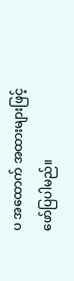ပ အထောက် အထားများဖြင့်ဖော်ပြပါမည်။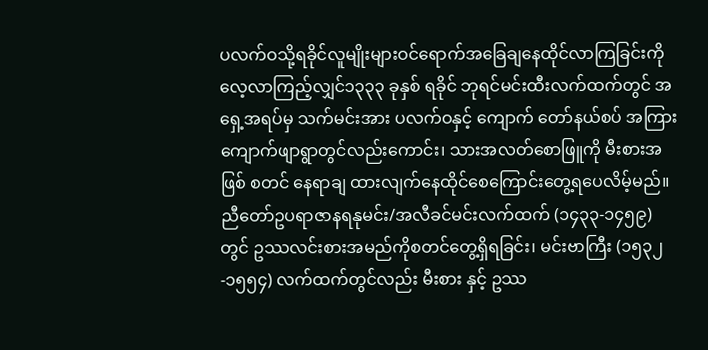ပလက်ဝသို့ရခိုင်လူမျိုးများဝင်ရောက်အခြေချနေထိုင်လာကြခြင်းကိုလေ့လာကြည့်လျှင်၁၃၃၃ ခုနှစ် ရခိုင် ဘုရင်မင်းထီးလက်ထက်တွင် အရှေ့အရပ်မှ သက်မင်းအား ပလက်ဝနှင့် ကျောက် တော်နယ်စပ် အကြား ကျောက်ဖျာရွာတွင်လည်းကောင်း၊ သားအလတ်စောဖြူကို မီးစားအဖြစ် စတင် နေရာချ ထားလျက်နေထိုင်စေကြောင်းတွေ့ရပေလိမ့်မည်။ ညီတော်ဥပရာဇာနရနုမင်း/အလီခင်မင်းလက်ထက် (၁၄၃၃-၁၄၅၉) တွင် ဥဿလင်းစားအမည်ကိုစတင်တွေ့ရှိရခြင်း၊ မင်းဗာကြီး (၁၅၃၂-၁၅၅၄) လက်ထက်တွင်လည်း မီးစား နှင့် ဥဿ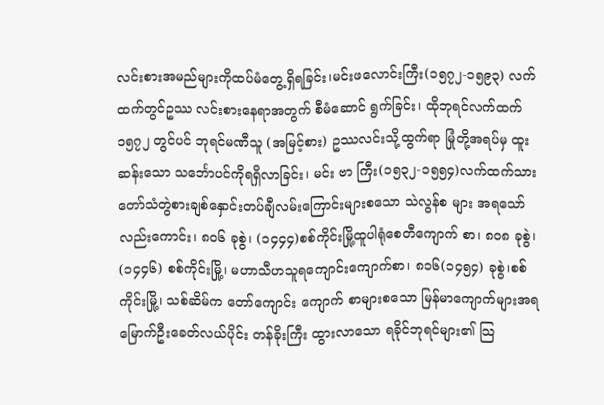လင်းစားအမည်များကိုထပ်မံတွေ့ရှိရခြင်း၊မင်းဖလောင်းကြီး(၁၅၇၂-၁၅၉၃) လက် ထက်တွင်ဥဿ လင်းစားနေရာအတွက် စီမံဆောင် ရွက်ခြင်း၊ ထိုဘုရင်လက်ထက် ၁၅၇၂ တွင်ပင် ဘုရင်မဏီသူ (အမြင့်စား) ဥဿလင်းသို့ထွက်ရာ မြုံတို့အရပ်မှ ထူးဆန်းသော သင်္ဘောပင်ကိုရရှိလာခြင်း၊ မင်း ဗာ ကြီး(၁၅၃၂-၁၅၅၄)လက်ထက်သားတော်သံတွဲစားချစ်နှောင်းတပ်ချီလမ်းကြောင်းများစသော သဲလွန်စ များ အရသော်လည်းကောင်း၊ ၈၀၆ ခုစွဲ၊ (၁၄၄၄)စစ်ကိုင်းမြို့ထူပါရုံစေတီကျောက် စာ၊ ၈၀၈ ခုစွဲ၊ (၁၄၄၆) စစ်ကိုင်းမြို့၊ မဟာသီဟသူရကျောင်းကျောက်စာ၊ ၈၁၆(၁၄၅၄) ခုစွဲ၊စစ်ကိုင်းမြို့၊ သစ်ဆိမ်က တော်ကျောင်း ကျောက် စာများစသော မြန်မာကျောက်များအရ မြောက်ဦးခေတ်လယ်ပိုင်း တန်ခိုးကြီး ထွားလာသော ရခိုင်ဘုရင်များ၏ သြ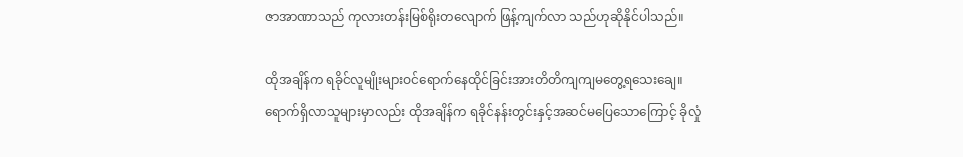ဇာအာဏာသည် ကုလားတန်းမြစ်ရိုးတလျောက် ဖြန့်ကျက်လာ သည်ဟုဆိုနိုင်ပါသည်။

ထိုအချိန်က ရခိုင်လူမျိုးများဝင်ရောက်နေထိုင်ခြင်းအားတိတိကျကျမတွေ့ရသေးချေ။ ရောက်ရှိလာသူများမှာလည်း ထိုအချိန်က ရခိုင်နန်းတွင်းနှင့်အဆင်မပြေသောကြောင့် ခိုလှုံ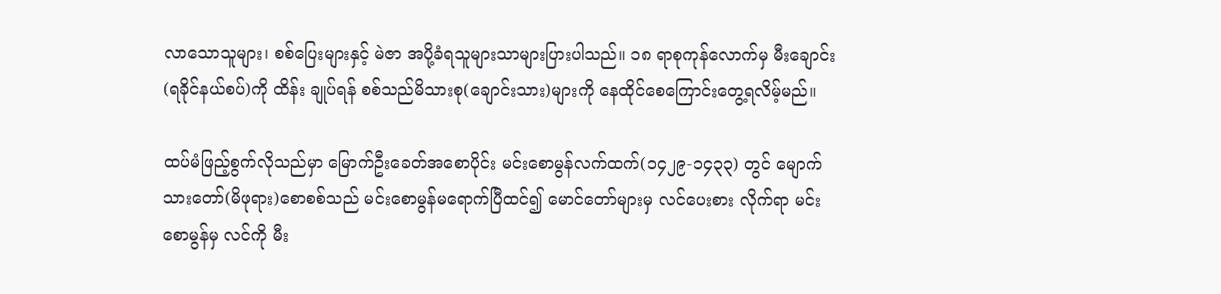လာသောသူများ၊ စစ်ပြေးများနှင့် မဲဇာ အပို့ခံရသူများသာများပြားပါသည်။ ၁၈ ရာစုကုန်လောက်မှ မီးချောင်း(ရခိုင်နယ်စပ်)ကို ထိန်း ချုပ်ရန် စစ်သည်မိသားစု(ချောင်းသား)များကို နေထိုင်စေကြောင်းတွေ့ရလိမ့်မည်။

ထပ်မံဖြည့်စွက်လိုသည်မှာ မြောက်ဦးခေတ်အစောပိုင်း မင်းစောမွန်လက်ထက်(၁၄၂၉-၁၄၃၃) တွင် မျောက်သားတော်(မိဖုရား)စောစစ်သည် မင်းစောမွန်မရောက်ပြီထင်၍ မောင်တော်များမှ လင်ပေးစား လိုက်ရာ မင်းစောမွန်မှ လင်ကို မီး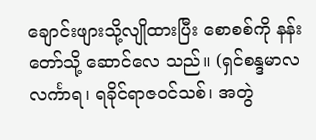ချောင်းဖျားသို့လျိုထားပြီး စောစစ်ကို နန်းတော်သို့ ဆောင်လေ သည်။ (ရှင်စန္ဒမာလလင်္ကာရ၊ ရခိုင်ရာဇဝင်သစ်၊ အတွဲ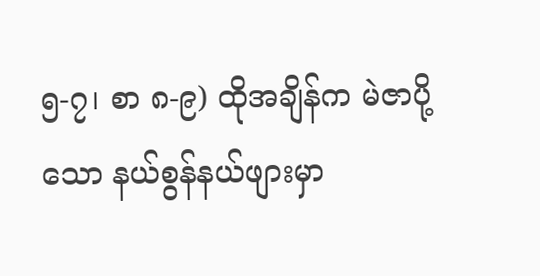၅-၇၊ စာ ၈-၉) ထိုအချိန်က မဲဇာပို့သော နယ်စွန်နယ်ဖျားမှာ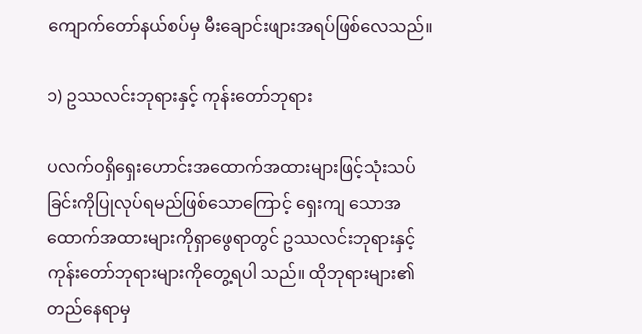ကျောက်တော်နယ်စပ်မှ မီးချောင်းဖျားအရပ်ဖြစ်လေသည်။

၁) ဥဿလင်းဘုရားနှင့် ကုန်းတော်ဘုရား

ပလက်ဝရှိရှေးဟောင်းအထောက်အထားများဖြင့်သုံးသပ်ခြင်းကိုပြုလုပ်ရမည်ဖြစ်သောကြောင့် ရှေးကျ သောအထောက်အထားများကိုရှာဖွေရာတွင် ဥဿလင်းဘုရားနှင့် ကုန်းတော်ဘုရားများကိုတွေ့ရပါ သည်။ ထိုဘုရားများ၏ တည်နေရာမှ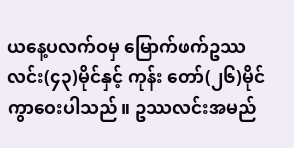ယနေ့ပလက်ဝမှ မြောက်ဖက်ဥဿလင်း(၄၃)မိုင်နှင့် ကုန်း တော်(၂၆)မိုင်ကွာဝေးပါသည်။ ဥဿလင်းအမည်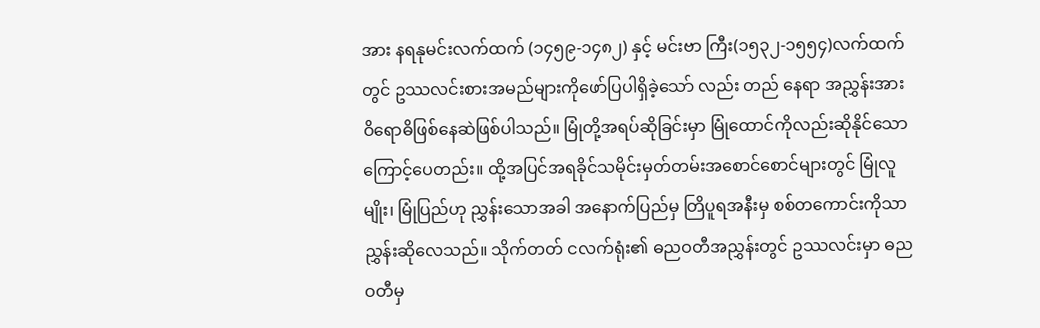အား နရနုမင်းလက်ထက် (၁၄၅၉-၁၄၈၂) နှင့် မင်းဗာ ကြီး(၁၅၃၂-၁၅၅၄)လက်ထက်တွင် ဥဿလင်းစားအမည်များကိုဖော်ပြပါရှိခဲ့သော် လည်း တည် နေရာ အညွှန်းအား ဝိရောဓိဖြစ်နေဆဲဖြစ်ပါသည်။ မြုံတို့အရပ်ဆိုခြင်းမှာ မြုံထောင်ကိုလည်းဆိုနိုင်သော ကြောင့်ပေတည်း။ ထို့အပြင်အရခိုင်သမိုင်းမှတ်တမ်းအစောင်စောင်များတွင် မြုံလူမျိုး၊ မြုံပြည်ဟု ညွှန်းသောအခါ အနောက်ပြည်မှ တြိပူရအနီးမှ စစ်တကောင်းကိုသာညွှန်းဆိုလေသည်။ သိုက်တတ် ငလက်ရုံး၏ ဓညဝတီအညွှန်းတွင် ဥဿလင်းမှာ ဓညဝတီမှ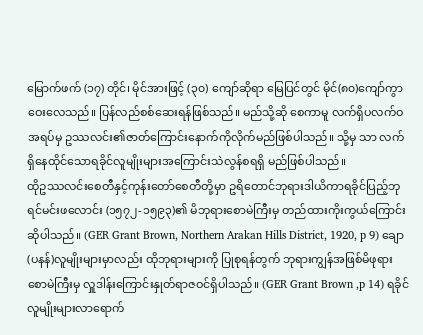မြောက်ဖက် (၁၇) တိုင်၊ မိုင်အားဖြင့် (၃၀) ကျော်ဆိုရာ မြေပြင်တွင် မိုင်(၈၀)ကျော်ကွာဝေးလေသည်။ ပြန်လည်စစ်ဆေးရန်ဖြစ်သည်။ မည်သို့ဆို စေကာမူ လက်ရှိပလက်ဝအရပ်မှ ဥဿလင်း၏ဇာတ်ကြောင်းနောက်ကိုလိုက်မည်ဖြစ်ပါသည်။ သို့မှ သာ လက်ရှိနေထိုင်သောရခိုင်လူမျိုးများအကြောင်းသဲလွန်စရရှိ မည်ဖြစ်ပါသည်။
ထိုဥဿလင်းစေတီနှင့်ကုန်းတော်စေတီတို့မှာ ဥရိတောင်ဘုရားဒါယိကာရခိုင်ပြည့်ဘုရင်မင်းဖလောင်း (၁၅၇၂-၁၅၉၃)၏ မိဘုရားစောမဲကြီးမှ တည်ထားကိုးကွယ်ကြောင်းဆိုပါသည်။ (GER Grant Brown, Northern Arakan Hills District, 1920, p 9) ချော(ပနန်)လူမျိုးများမှာလည်း ထိုဘုရားများကို ပြုစုရန်တွက် ဘုရားကျွန်အဖြစ်မိဖုရားစောမဲကြီးမှ လှူဒါန်းကြောင်းနှုတ်ရာဇဝင်ရှိပါသည်။ (GER Grant Brown ,p 14) ရခိုင်လူမျိုးများလာရောက်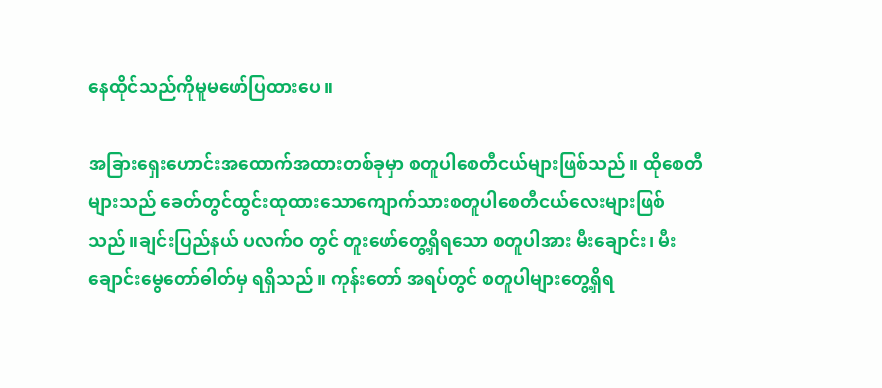နေထိုင်သည်ကိုမူမဖော်ပြထားပေ။

အခြားရှေးဟောင်းအထောက်အထားတစ်ခုမှာ စတူပါစေတီငယ်များဖြစ်သည်။ ထိုစေတီများသည် ခေတ်တွင်ထွင်းထုထားသောကျောက်သားစတူပါစေတီငယ်လေးများဖြစ်သည်။ချင်းပြည်နယ် ပလက်ဝ တွင် တူးဖော်တွေ့ရှိရသော စတူပါအား မီးချောင်း၊ မီးချောင်းမွေတော်ဓါတ်မှ ရရှိသည်။ ကုန်းတော် အရပ်တွင် စတူပါများတွေ့ရှိရ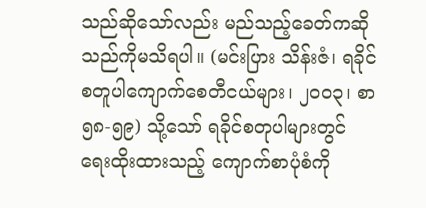သည်ဆိုသော်လည်း မည်သည့်ခေတ်ကဆိုသည်ကိုမသိရပါ။ (မင်းပြား သိန်းဇံ၊ ရခိုင်စတူပါကျောက်စေတီငယ်များ၊ ၂၀၀၃၊ စာ ၅၈-၅၉) သို့သော် ရခိုင်စတုပါများတွင် ရေးထိုးထားသည့် ကျောက်စာပုံစံကို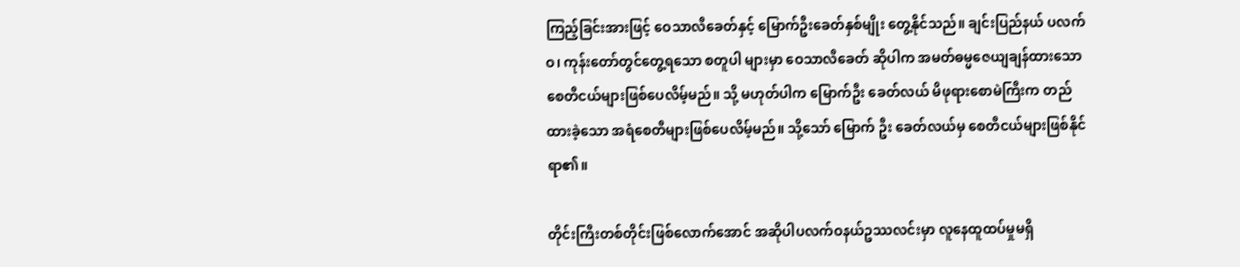ကြည့်ခြင်းအားဖြင့် ဝေသာလီခေတ်နှင့် မြောက်ဦးခေတ်နှစ်မျိုး တွေ့နိုင်သည်။ ချင်းပြည်နယ် ပလက်ဝ၊ ကုန်းတော်တွင်တွေ့ရသော စတူပါ များမှာ ဝေသာလီခေတ် ဆိုပါက အမတ်ဓမ္မဇေယျချန်ထားသောစေတီငယ်များဖြစ်ပေလိမ့်မည်။ သို့ မဟုတ်ပါက မြောက်ဦး ခေတ်လယ် မိဖုရားစောမဲကြီးက တည်ထားခဲ့သော အရံစေတီများဖြစ်ပေလိမ့်မည်။ သို့သော် မြောက် ဦး ခေတ်လယ်မှ စေတီငယ်များဖြစ်နိုင်ရာ၏။

တိုင်းကြီးတစ်တိုင်းဖြစ်လောက်အောင် အဆိုပါပလက်ဝနယ်ဥဿလင်းမှာ လူနေထူထပ်မှုမရှိ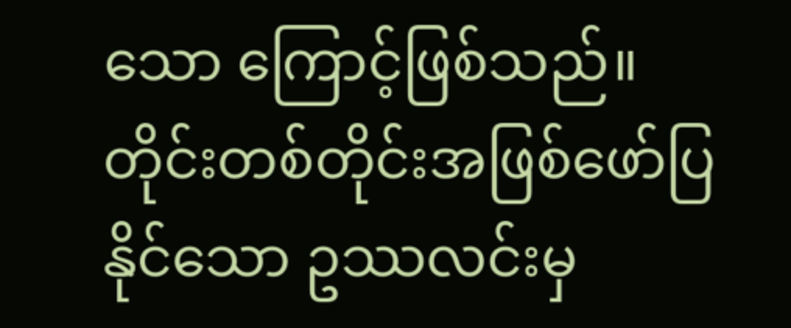သော ကြောင့်ဖြစ်သည်။ တိုင်းတစ်တိုင်းအဖြစ်ဖော်ပြနိုင်သော ဥဿလင်းမှ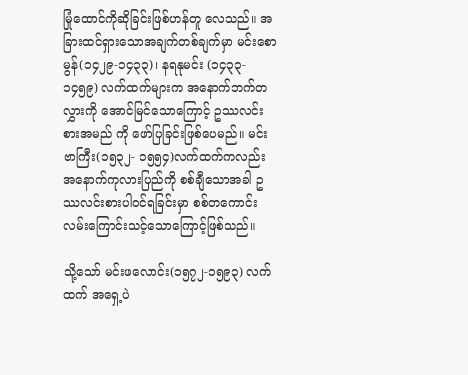မြုံထောင်ကိုဆိုခြင်းဖြစ်ဟန်တူ လေသည်။ အခြားထင်ရှားသောအချက်တစ်ချက်မှာ မင်းစောမွန်(၁၄၂၉-၁၄၃၃)၊ နရနုမင်း (၁၄၃၃- ၁၄၅၉) လက်ထက်များက အနောက်ဘက်တလွှားကို အောင်မြင်သောကြောင့် ဥဿလင်းစားအမည် ကို ဖော်ပြခြင်းဖြစ်ပေမည်။ မင်းဗာကြီး(၁၅၃၂- ၁၅၅၄)လက်ထက်ကလည်း အနောက်ကုလားပြည်ကို စစ်ချီသောအခါ ဥဿလင်းစားပါဝင်ရခြင်းမှာ စစ်တကောင်းလမ်းကြောင်းသင့်သောကြောင့်ဖြစ်သည်။

သို့သော် မင်းဖလောင်း(၁၅၇၂-၁၅၉၃) လက်ထက် အရှေ့ပဲ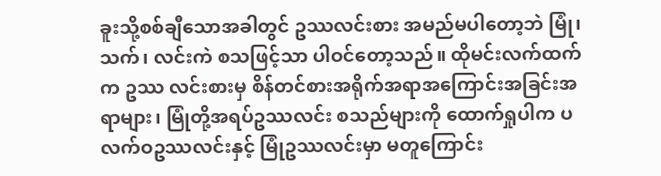ခူးသို့စစ်ချီသောအခါတွင် ဥဿလင်းစား အမည်မပါတော့ဘဲ မြုံ၊ သက်၊ လင်းကဲ စသဖြင့်သာ ပါဝင်တော့သည်။ ထိုမင်းလက်ထက်က ဥဿ လင်းစားမှ စိန်တင်စားအရိုက်အရာအကြောင်းအခြင်းအရာများ၊ မြုံတို့အရပ်ဥဿလင်း စသည်များကို ထောက်ရှုပါက ပလက်ဝဥဿလင်းနှင့် မြုံဥဿလင်းမှာ မတူကြောင်း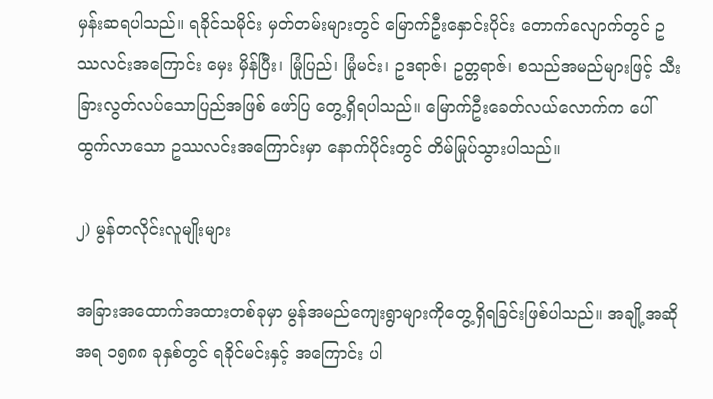မှန်းဆရပါသည်။ ရခိုင်သမိုင်း မှတ်တမ်းများတွင် မြောက်ဦးနှောင်းပိုင်း တောက်လျောက်တွင် ဥဿလင်းအကြောင်း မှေး မှိန်ပြီး၊ မြုံပြည်၊ မြုံမင်း၊ ဥဒရာဇ်၊ ဥတ္တရာဇ်၊ စသည်အမည်များဖြင့် သီးခြားလွတ်လပ်သောပြည်အဖြစ် ဖော်ပြ တွေ့ရှိရပါသည်။ မြောက်ဦးခေတ်လယ်လောက်က ပေါ်ထွက်လာသော ဥဿလင်းအကြောင်းမှာ နောက်ပိုင်းတွင် တိမ်မြုပ်သွားပါသည်။

၂) မွန်တလိုင်းလူမျိုးများ

အခြားအထောက်အထားတစ်ခုမှာ မွန်အမည်ကျေးရွာများကိုတွေ့ရှိရခြင်းဖြစ်ပါသည်။ အချို့အဆိုအရ ၁၅၈၈ ခုနှစ်တွင် ရခိုင်မင်းနှင့် အကြောင်း ပါ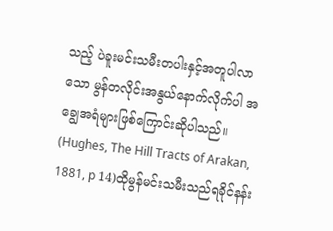သည့် ပဲခူးမင်းသမီးတပါးနှင့်အတူပါလာသော မွန်တလိုင်းအနွယ်နောက်လိုက်ပါ အချွေအရံများဖြစ်ကြောင်းဆိုပါသည်။ (Hughes, The Hill Tracts of Arakan, 1881, p 14)ထိုမွန်မင်းသမီးသည်ရခိုင်နန်း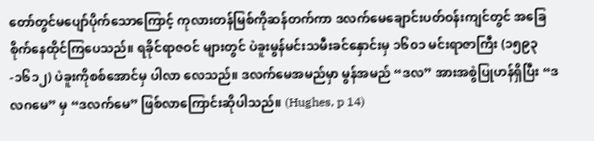တော်တွင်မပျော်ပိုက်သောကြောင့် ကုလားတန်မြစ်ကိုဆန်တက်ကာ ဒလက်မေချောင်းပတ်ဝန်းကျင်တွင် အခြေစိုက်နေထိုင်ကြပေသည်။ ရခိုင်ရာဇဝင် များတွင် ပဲခူးမွန်မင်းသမီးခင်နှောင်းမှ ၁၆၀၁ မင်းရာဇာကြီး (၁၅၉၃-၁၆၁၂) ပဲခူးကိုစစ်အောင်မှ ပါလာ လေသည်။ ဒလက်မေအမည်မှာ မွန်အမည် “ဒလ” အားအစွဲပြုဟန်ရှိပြီး “ဒလဂမေ” မှ “ဒလက်မေ” ဖြစ်လာကြောင်းဆိုပါသည်။ (Hughes, p 14)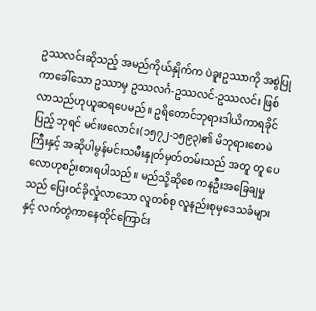ဥဿလင်းဆိုသည့် အမည်ကိုယ်နှိုက်က ပဲခူးဥဿာကို အစွဲပြုကာခေါ်သော ဥဿာမှ ဥဿလင်္ဂ-ဥဿလင်-ဥဿလင်း ဖြစ်လာသည်ဟုယူဆရပေမည်။ ဥရိတောင်ဘုရားဒါယိကာရခိုင်ပြည့် ဘုရင် မင်းဖလောင်း(၁၅၇၂-၁၅၉၃)၏ မိဘုရားစောမဲကြီးနှင့် အဆိုပါမွန်မင်းသမီးနှုတ်မှတ်တမ်းသည် အတူ တူ ပေလောဟုစဉ်းစားရပါသည်။ မည်သို့ဆိုစေ ကနဦးအခြေချမှုသည် ပြေးဝင်ခိုလှုံလာသော လူတစ်စု လူနည်းစုမှဒေသခံများနှင့် လက်တွဲကာနေထိုင်ကြောင်း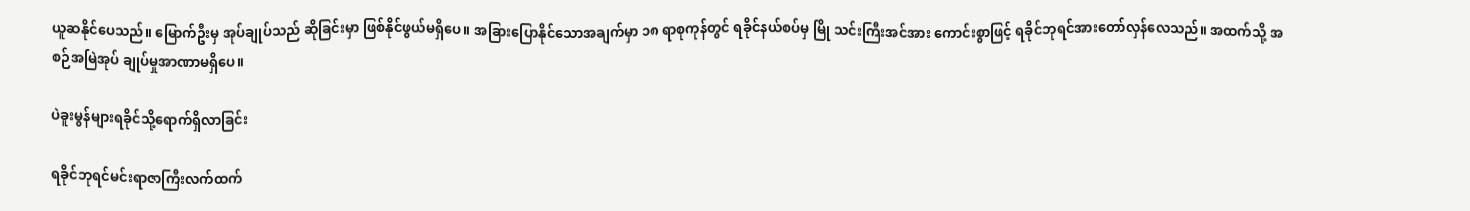ယူဆနိုင်ပေသည်။ မြောက်ဦးမှ အုပ်ချုပ်သည် ဆိုခြင်းမှာ ဖြစ်နိုင်ဖွယ်မရှိပေ။ အခြားပြောနိုင်သောအချက်မှာ ၁၈ ရာစုကုန်တွင် ရခိုင်နယ်စပ်မှ မြို သင်းကြီးအင်အား ကောင်းစွာဖြင့် ရခိုင်ဘုရင်အားတော်လှန်လေသည်။ အထက်သို့ အစဉ်အမြဲအုပ် ချုပ်မှုအာဏာမရှိပေ။

ပဲခူးမွန်များရခိုင်သို့ရောက်ရှိလာခြင်း

ရခိုင်ဘုရင်မင်းရာဇာကြီးလက်ထက်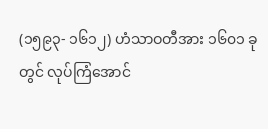(၁၅၉၃- ၁၆၁၂) ဟံသာဝတီအား ၁၆၀၁ ခု တွင် လုပ်ကြံအောင်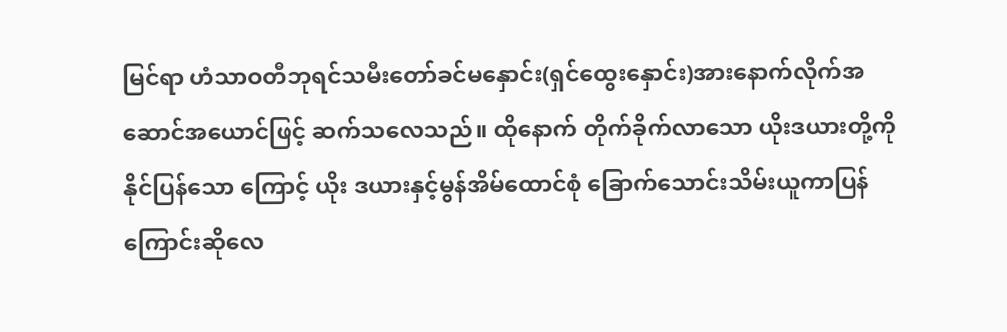မြင်ရာ ဟံသာဝတီဘုရင်သမီးတော်ခင်မနှောင်း(ရှင်ထွေးနှောင်း)အားနောက်လိုက်အ ဆောင်အယောင်ဖြင့် ဆက်သလေသည်။ ထိုနောက် တိုက်ခိုက်လာသော ယိုးဒယားတို့ကိုနိုင်ပြန်သော ကြောင့် ယိုး ဒယားနှင့်မွန်အိမ်ထောင်စုံ ခြောက်သောင်းသိမ်းယူကာပြန်ကြောင်းဆိုလေ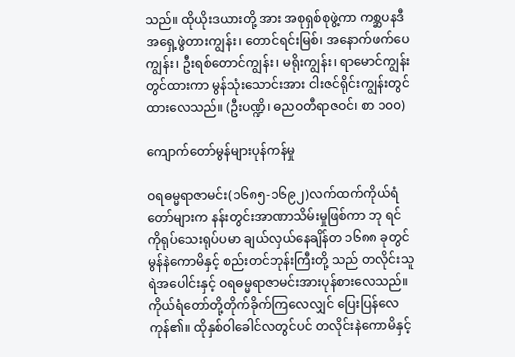သည်။ ထိုယိုးဒယားတို့ အား အစုရှစ်စုဖွဲ့ကာ ကစ္ဆပနဒီအရှေ့ဖွဲတားကျွန်း၊ တောင်ရင်းမြစ်၊ အနောက်ဖက်ပေကျွန်း၊ ဦးရစ်တောင်ကျွန်း၊ မရိုးကျွန်း၊ ရာမောင်ကျွန်းတွင်ထားကာ မွန်သုံးသောင်းအား ငါးဇင်ရိုင်းကျွန်းတွင်ထားလေသည်။ (ဦးပဏ္ဍိ၊ ဓညဝတီရာဇဝင်၊ စာ ၁၀၀)

ကျောက်တော်မွန်များပုန်ကန်မှု

ဝရဓမ္မရာဇာမင်း(၁၆၈၅-၁၆၉၂)လက်ထက်ကိုယ်ရံတော်များက နန်းတွင်းအာဏာသိမ်းမှုဖြစ်ကာ ဘု ရင်ကိုရုပ်သေးရုပ်ပမာ ချယ်လှယ်နေချိန်တ ၁၆၈၈ ခုတွင် မွန်နဲကောမိနှင့် စည်းတင်ဘုန်းကြီးတို့ သည် တလိုင်းသူရဲအပေါင်းနှင့် ဝရဓမ္မရာဇာမင်းအားပုန်စားလေသည်။ကိုယ်ရံတော်တို့တိုက်ခိုက်ကြလေလျှင် ပြေးပြန်လေကုန်၏။ ထိုနှစ်ဝါခေါင်လတွင်ပင် တလိုင်းနဲကောမိနှင့်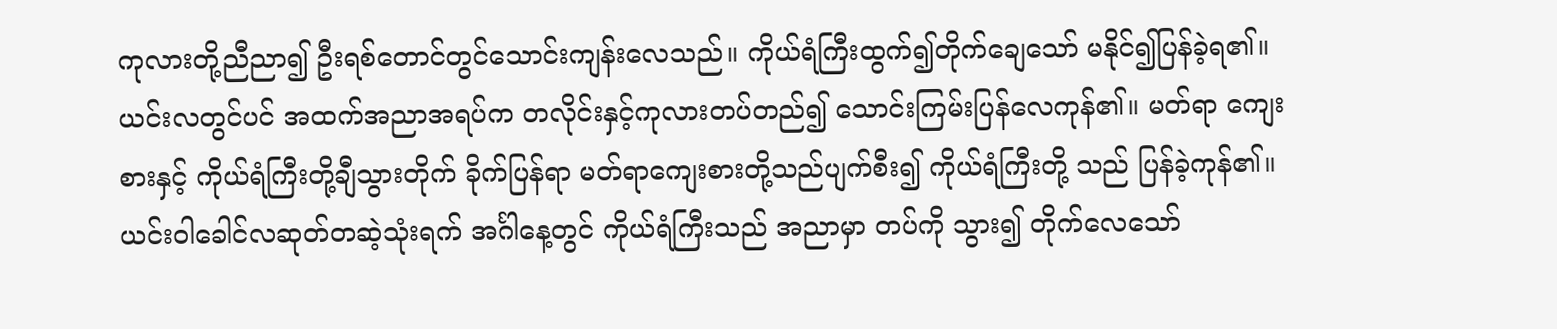ကုလားတို့ညီညာ၍ ဦးရစ်တောင်တွင်သောင်းကျန်းလေသည်။ ကိုယ်ရံကြီးထွက်၍တိုက်ချေသော် မနိုင်၍ပြန်ခဲ့ရ၏။ ယင်းလတွင်ပင် အထက်အညာအရပ်က တလိုင်းနှင့်ကုလားတပ်တည်၍ သောင်းကြမ်းပြန်လေကုန်၏။ မတ်ရာ ကျေး စားနှင့် ကိုယ်ရံကြီးတို့ချီသွားတိုက် ခိုက်ပြန်ရာ မတ်ရာကျေးစားတို့သည်ပျက်စီး၍ ကိုယ်ရံကြီးတို့ သည် ပြန်ခဲ့ကုန်၏။ ယင်းဝါခေါင်လဆုတ်တဆဲ့သုံးရက် အင်္ဂါနေ့တွင် ကိုယ်ရံကြီးသည် အညာမှာ တပ်ကို သွား၍ တိုက်လေသော်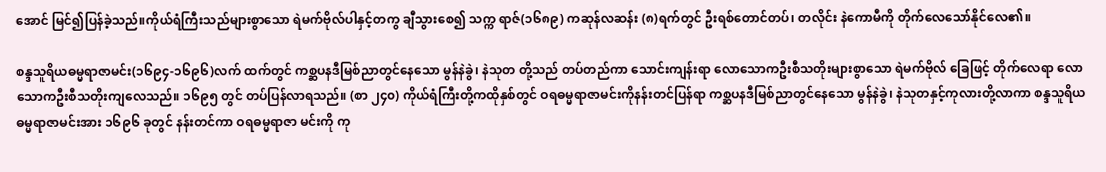အောင် မြင်၍ပြန်ခဲ့သည်။ကိုယ်ရံကြီးသည်များစွာသော ရဲမက်ဗိုလ်ပါနှင့်တကွ ချီသွားစေ၍ သက္က ရာဇ်(၁၆၈၉) ကဆုန်လဆန်း (၈)ရက်တွင် ဦးရစ်တောင်တပ်၊ တလိုင်း နဲကောမီကို တိုက်လေသော်နိုင်လေ၏။

စန္ဒသူရိယဓမ္မရာဇာမင်း(၁၆၉၄-၁၆၉၆)လက် ထက်တွင် ကစ္ဆပနဒီမြစ်ညာတွင်နေသော မွန်နဲခွဲ၊ နဲသုတ တို့သည် တပ်တည်ကာ သောင်းကျန်းရာ လောသောကဦးစီသတိုးများစွာသော ရဲမက်ဗိုလ် ခြေဖြင့် တိုက်လေရာ လောသောကဦးစီသတိုးကျလေသည်။ ၁၆၉၅ တွင် တပ်ပြန်လာရသည်။ (စာ ၂၄၀) ကိုယ်ရံကြီးတို့ကထိုနှစ်တွင် ဝရဓမ္မရာဇာမင်းကိုနန်းတင်ပြန်ရာ ကစ္ဆပနဒီမြစ်ညာတွင်နေသော မွန်နဲခွဲ၊ နဲသုတနှင့်ကုလားတို့လာကာ စန္ဒသူရိယဓမ္မရာဇာမင်းအား ၁၆၉၆ ခုတွင် နန်းတင်ကာ ဝရဓမ္မရာဇာ မင်းကို ကု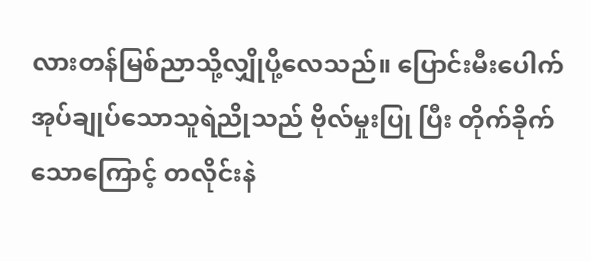လားတန်မြစ်ညာသို့လျှိုပို့လေသည်။ ပြောင်းမီးပေါက်အုပ်ချုပ်သောသူရဲညိုသည် ဗိုလ်မှုးပြု ပြီး တိုက်ခိုက်သောကြောင့် တလိုင်းနဲ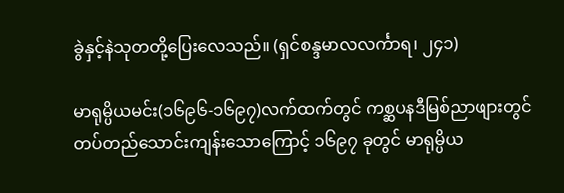ခွဲနှင့်နဲသုတတို့ပြေးလေသည်။ (ရှင်စန္ဒမာလလင်္ကာရ၊ ၂၄၁)

မာရုမ္ပိယမင်း(၁၆၉၆-၁၆၉၇)လက်ထက်တွင် ကစ္ဆပနဒီမြစ်ညာဖျားတွင် တပ်တည်သောင်းကျန်းသောကြောင့် ၁၆၉၇ ခုတွင် မာရုမ္ပိယ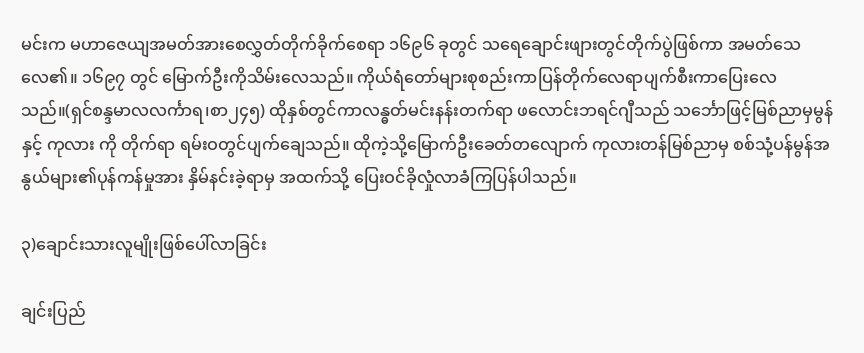မင်းက မဟာဇေယျအမတ်အားစေလွှတ်တိုက်ခိုက်စေရာ ၁၆၉၆ ခုတွင် သရေချောင်းဖျားတွင်တိုက်ပွဲဖြစ်ကာ အမတ်သေလေ၏။ ၁၆၉၇ တွင် မြောက်ဦးကိုသိမ်းလေသည်။ ကိုယ်ရံတော်များစုစည်းကာပြန်တိုက်လေရာပျက်စီးကာပြေးလေသည်။(ရှင်စန္ဒမာလလင်္ကာရ၊စာ၂၄၅) ထိုနှစ်တွင်ကာလန္ဓတ်မင်းနန်းတက်ရာ ဖလောင်းဘရင်ဂျီသည် သင်္ဘောဖြင့်မြစ်ညာမှမွန်နှင့် ကုလား ကို တိုက်ရာ ရမ်းဝတွင်ပျက်ချေသည်။ ထိုကဲ့သို့မြောက်ဦးခေတ်တလျောက် ကုလားတန်မြစ်ညာမှ စစ်သုံ့ပန်မွန်အနွယ်များ၏ပုန်ကန်မှုအား နှိမ်နင်းခဲ့ရာမှ အထက်သို့ ပြေးဝင်ခိုလှုံလာခံကြပြန်ပါသည်။

၃)ချောင်းသားလူမျိုးဖြစ်ပေါ်လာခြင်း

ချင်းပြည်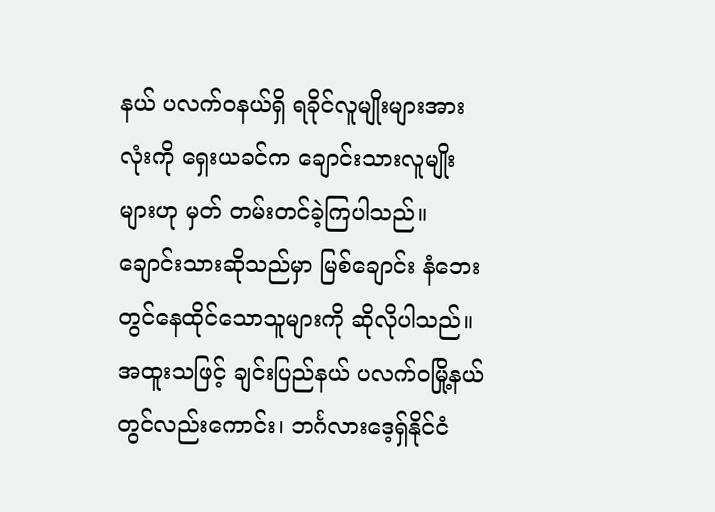နယ် ပလက်ဝနယ်ရှိ ရခိုင်လူမျိုးများအားလုံးကို ရှေးယခင်က ချောင်းသားလူမျိုးများဟု မှတ် တမ်းတင်ခဲ့ကြပါသည်။ ချောင်းသားဆိုသည်မှာ မြစ်ချောင်း နံဘေးတွင်နေထိုင်သောသူများကို ဆိုလိုပါသည်။ အထူးသဖြင့် ချင်းပြည်နယ် ပလက်ဝမြို့နယ်တွင်လည်းကောင်း၊ ဘင်္ဂလားဒေ့ရှ်နိုင်ငံ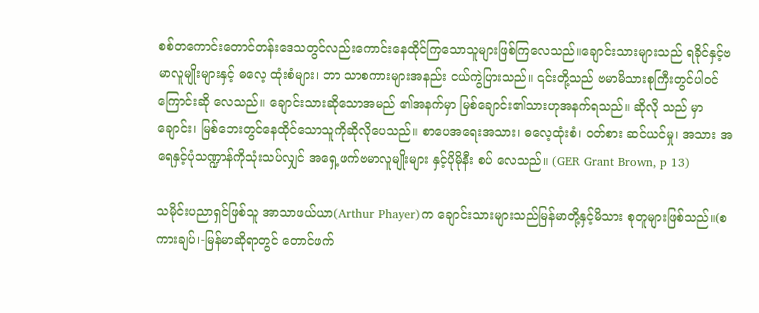စစ်တကောင်းတောင်တန်းဒေသတွင်လည်းကောင်းနေထိုင်ကြသောသူများဖြစ်ကြလေသည်။ချောင်းသားများသည် ရခိုင်နှင့်ဗမာလူမျိုးများနှင့် ဓလေ့ ထုံးစံများ၊ ဘာ သာစကားများအနည်း ငယ်ကွဲပြားသည်။ ၎င်းတို့သည် ဗမာမိသားစုကြီးတွင်ပါဝင်ကြောင်းဆို လေသည်။ ချောင်းသားဆိုသောအမည် ၏အနက်မှာ မြစ်ချောင်း၏သားဟုအနက်ရသည်။ ဆိုလို သည် မှာ ချောင်း၊ မြစ်ဘေးတွင်နေထိုင်သောသူကိုဆိုလိုပေသည်။ စာပေအရေးအသား၊ ဓလေ့ထုံးစံ၊ ဝတ်စား ဆင်ယင်မှု၊ အသား အရေနှင့်ပုံသဏ္ဍာန်ကိုသုံးသပ်လျှင် အရှေ့ဖက်ဗမာလူမျိုးများ နှင့်ပိုမိုနီး စပ် လေသည်။ (GER Grant Brown, p 13)

သမိုင်းပညာရှင်ဖြစ်သူ အာသာဖယ်ယာ(Arthur Phayer)က ချောင်းသားများသည်မြန်မာတို့နှင့်မိသား စုတူများဖြစ်သည်။(စကားချပ်၊-မြန်မာဆိုရာတွင် တောင်ဖက်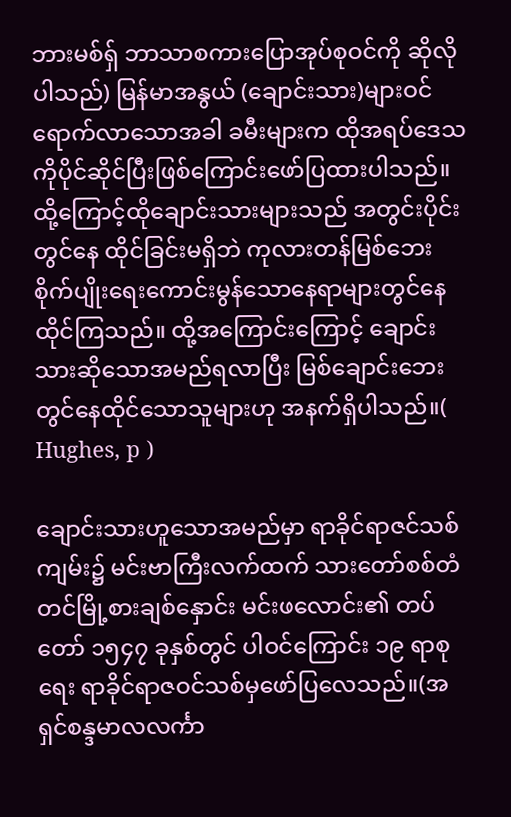ဘားမစ်ရှ် ဘာသာစကားပြောအုပ်စုဝင်ကို ဆိုလိုပါသည်) မြန်မာအနွယ် (ချောင်းသား)များဝင်ရောက်လာသောအခါ ခမီးများက ထိုအရပ်ဒေသ ကိုပိုင်ဆိုင်ပြီးဖြစ်ကြောင်းဖော်ပြထားပါသည်။ ထို့ကြောင့်ထိုချောင်းသားများသည် အတွင်းပိုင်းတွင်နေ ထိုင်ခြင်းမရှိဘဲ ကုလားတန်မြစ်ဘေး စိုက်ပျိုးရေးကောင်းမွန်သောနေရာများတွင်နေထိုင်ကြသည်။ ထို့အကြောင်းကြောင့် ချောင်းသားဆိုသောအမည်ရလာပြီး မြစ်ချောင်းဘေးတွင်နေထိုင်သောသူများဟု အနက်ရှိပါသည်။( Hughes, p )

ချောင်းသားဟူသောအမည်မှာ ရာခိုင်ရာဇင်သစ်ကျမ်း၌ မင်းဗာကြီးလက်ထက် သားတော်စစ်တံတင်မြို့စားချစ်နှောင်း မင်းဖလောင်း၏ တပ်တော် ၁၅၄၇ ခုနှစ်တွင် ပါဝင်ကြောင်း ၁၉ ရာစုရေး ရာခိုင်ရာဇဝင်သစ်မှဖော်ပြလေသည်။(အရှင်စန္ဒမာလလင်္ကာ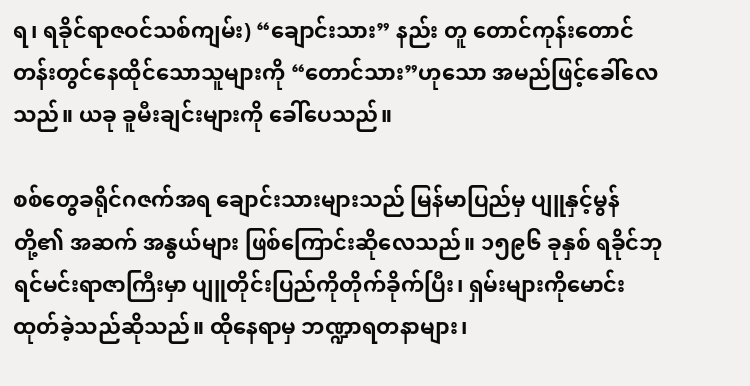ရ၊ ရခိုင်ရာဇဝင်သစ်ကျမ်း) “ချောင်းသား” နည်း တူ တောင်ကုန်းတောင်တန်းတွင်နေထိုင်သောသူများကို “တောင်သား”ဟုသော အမည်ဖြင့်ခေါ်လေ သည်။ ယခု ခူမီးချင်းများကို ခေါ်ပေသည်။

စစ်တွေခရိုင်ဂဇက်အရ ချောင်းသားများသည် မြန်မာပြည်မှ ပျူနှင့်မွန်တို့၏ အဆက် အနွယ်များ ဖြစ်ကြောင်းဆိုလေသည်။ ၁၅၉၆ ခုနှစ် ရခိုင်ဘုရင်မင်းရာဇာကြီးမှာ ပျူတိုင်းပြည်ကိုတိုက်ခိုက်ပြီး၊ ရှမ်းများကိုမောင်းထုတ်ခဲ့သည်ဆိုသည်။ ထိုနေရာမှ ဘဏ္ဍာရတနာများ၊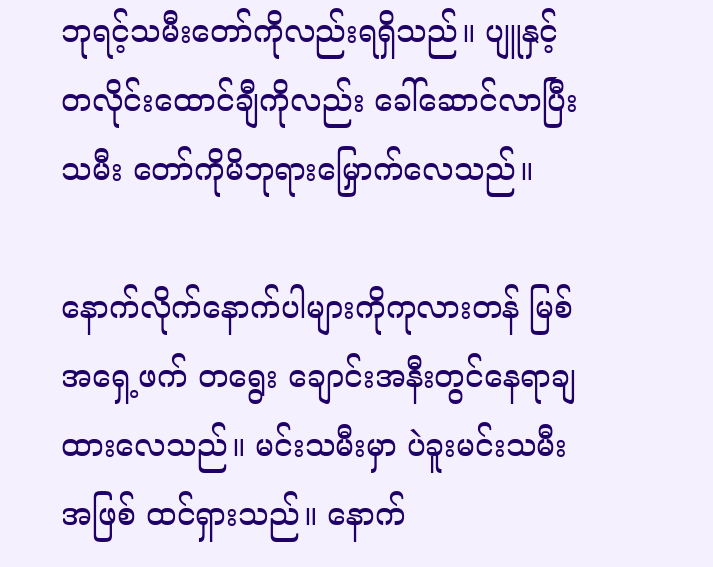ဘုရင့်သမီးတော်ကိုလည်းရရှိသည်။ ပျူနှင့်တလိုင်းထောင်ချီကိုလည်း ခေါ်ဆောင်လာပြီး သမီး တော်ကိုမိဘုရားမြှောက်လေသည်။

နောက်လိုက်နောက်ပါများကိုကုလားတန် မြစ်အရှေ့ဖက် တရွေး ချောင်းအနီးတွင်နေရာချထားလေသည်။ မင်းသမီးမှာ ပဲခူးမင်းသမီးအဖြစ် ထင်ရှားသည်။ နောက်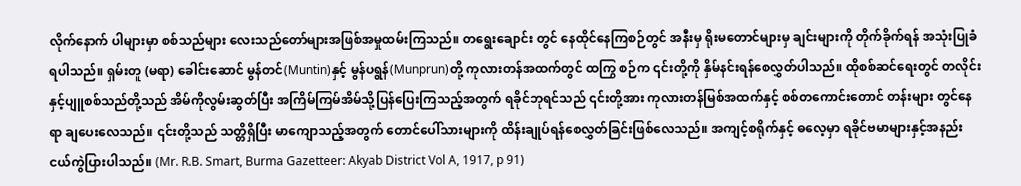လိုက်နောက် ပါများမှာ စစ်သည်များ လေးသည်တော်များအဖြစ်အမှုထမ်းကြသည်။ တရွေးချောင်း တွင် နေထိုင်နေကြစဉ်တွင် အနီးမှ ရိုးမတောင်များမှ ချင်းများကို တိုက်ခိုက်ရန် အသုံးပြုခံ ရပါသည်။ ရှမ်းတူ (မရာ) ခေါင်းဆောင် မွန်တင်(Muntin)နှင့် မွန်ပရွန်(Munprun)တို့ ကုလားတန်အထက်တွင် ထကြွ စဉ်က ၎င်းတို့ကို နှိမ်နင်းရန်စေလွှတ်ပါသည်။ ထိုစစ်ဆင်ရေးတွင် တလိုင်းနှင့်ပျူစစ်သည်တို့သည် အိမ်ကိုလွမ်းဆွတ်ပြီး အကြိမ်ကြမ်အိမ်သို့ပြန်ပြေးကြသည့်အတွက် ရခိုင်ဘုရင်သည် ၎င်းတို့အား ကုလားတန်မြစ်အထက်နှင့် စစ်တကောင်းတောင် တန်းများ တွင်နေရာ ချပေးလေသည်။ ၎င်းတို့သည် သတ္တိရှိပြီး မာကျောသည့်အတွက် တောင်ပေါ်သားများကို ထိန်းချုပ်ရန်စေလွှတ်ခြင်းဖြစ်လေသည်။ အကျင့်စရိုက်နှင့် ဓလေ့မှာ ရခိုင်ဗမာများနှင့်အနည်း ငယ်ကွဲပြားပါသည်။ (Mr. R.B. Smart, Burma Gazetteer: Akyab District Vol A, 1917, p 91)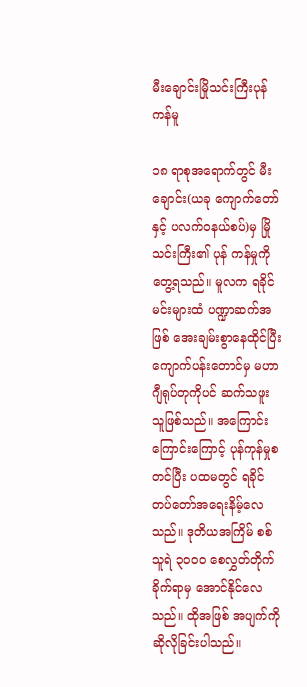မီးချောင်းမြိုသင်းကြီးပုန်ကန်မူ

၁၈ ရာစုအရောက်တွင် မီးချောင်း(ယခု ကျောက်တော်နှင့် ပလက်ဝနယ်စပ်)မှ မြိုသင်းကြီး၏ ပုန် ကန်မှုကိုတွေ့ရသည်။ မူလက ရခိုင်မင်းများထံ ပဏ္ဍာဆက်အဖြစ် အေးချမ်းစွာနေထိုင်ပြီး ကျောက်ပန်းတောင်မှ မဟာဂျီရုပ်တုကိုပင် ဆက်သဖူးသူဖြစ်သည်။ အကြောင်းကြောင်းကြောင့် ပုန်ကုန်မှုစတင်ပြီး ပထမတွင် ရခိုင်တပ်တော်အရေးနိမ့်လေသည်။ ဒုတိယအကြိမ် စစ်သူရဲ ၃ဝဝဝ စေလွှတ်တိုက်ခိုက်ရာမှ အောင်နိုင်လေသည်။ ထိုအဖြစ် အပျက်ကို ဆိုလိုခြင်းပါသည်။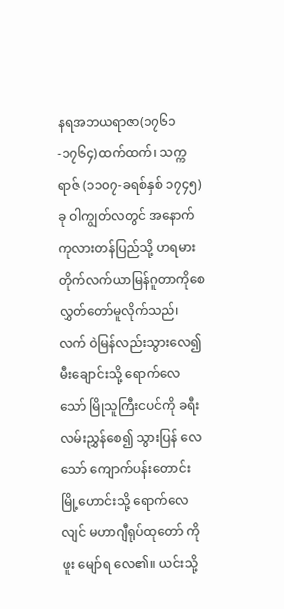နရအဘယရာဇာ(၁၇၆၁-၁၇၆၄)ထက်ထက်၊ သက္ကရာဇ် (၁၁၀၇-ခရစ်နှစ် ၁၇၄၅)ခု ဝါကျွတ်လတွင် အနောက်ကုလားတန်ပြည်သို့ ဟရမားတိုက်လက်ယာမြန်ဂူတာကိုစေလွှတ်တော်မူလိုက်သည်၊ လက် ဝဲမြန်လည်းသွားလေ၍ မီးချောင်းသို့ ရောက်လေသော် မြိုသူကြီးငပင်ကို ခရီးလမ်းညွှန်စေ၍ သွားပြန် လေသော် ကျောက်ပန်းတောင်း မြို့ဟောင်းသို့ ရောက်လေလျင် မဟာဂျီရုပ်ထုတော် ကိုဖူး မျော်ရ လေ၏။ ယင်းသို့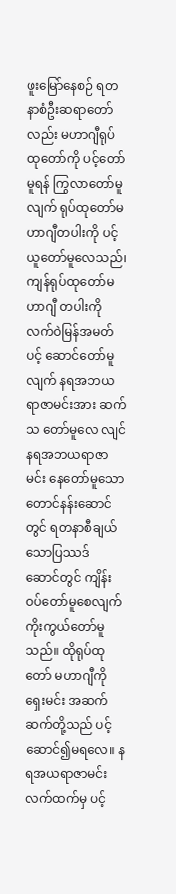ဖူးမြော်နေစဉ် ရတနာစံဦးဆရာတော်လည်း မဟာဂျီရုပ်ထုတော်ကို ပင့်တော် မူရန် ကြွလာတော်မူလျက် ရုပ်ထုတော်မဟာဂျီတပါးကို ပင့်ယူတော်မူလေသည်၊ ကျန်ရုပ်ထုတော်မဟာဂျီ တပါးကို လက်ဝဲမြန်အမတ် ပင့် ဆောင်တော်မူလျက် နရအဘယရာဇာမင်းအား ဆက်သ တော်မူလေ လျင် နရအဘယရာဇာမင်း နေတော်မူသော တောင်နန်းဆောင်တွင် ရတနာစီချယ်သောပြဿဒ် ဆောင်တွင် ကျိန်းဝပ်တော်မူစေလျက် ကိုးကွယ်တော်မူသည်။ ထိုရုပ်ထုတော် မဟာဂျီကို ရှေးမင်း အဆက်ဆက်တို့သည် ပင့်ဆောင်၍မရလေ။ နရအယရာဇာမင်းလက်ထက်မှ ပင့်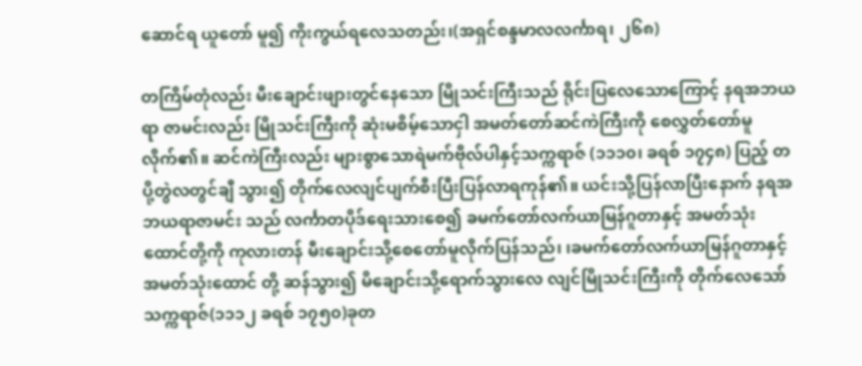ဆောင်ရ ယူတော် မူ၍ ကိုးကွယ်ရလေသတည်း၊(အရှင်စန္ဒမာလလင်္ကာရ၊ ၂၆၈)

တကြိမ်တုံလည်း မီးချောင်းဖျားတွင်နေသော မြိုသင်းကြီးသည် ရိုင်းပြလေသောကြောင့် နရအဘယရာ ဇာမင်းလည်း မြိုသင်းကြီးကို ဆုံးမစိမ့်သောငှါ အမတ်တော်ဆင်ကဲကြီးကို စေလွှတ်တော်မူလိုက်၏။ ဆင်ကဲကြီးလည်း များစွာသောရဲမက်ဗိုလ်ပါနှင့်သက္ကရာဇ် (၁၁၁၀၊ ခရစ် ၁၇၄၈) ပြည့် တပို့တွဲလတွင်ချီ သွား၍ တိုက်လေလျင်ပျက်စီးပြီးပြန်လာရကုန်၏။ ယင်းသို့ပြန်လာပြီးနောက် နရအဘယရာဇာမင်း သည် လင်္ကာတပိုဒ်ရေးသားစေ၍ ခမက်တော်လက်ယာမြန်ဂူတာနှင့် အမတ်သုံးထောင်တို့ကို ကုလားတန် မီးချောင်းသို့စေတော်မူလိုက်ပြန်သည်၊ ၊ခမက်တော်လက်ယာမြန်ဂူတာနှင့် အမတ်သုံးထောင် တို့ ဆန်သွား၍ မိချောင်းသို့ရောက်သွားလေ လျင်မြိုသင်းကြီးကို တိုက်လေသော်သက္ကရာဇ်(၁၁၁၂ ခရစ် ၁၇၅၀)ခုတ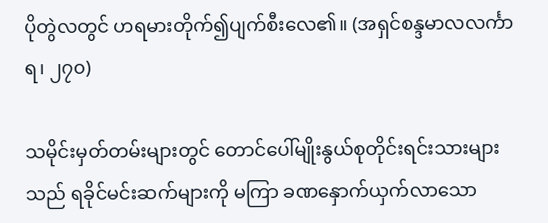ပိုတွဲလတွင် ဟရမားတိုက်၍ပျက်စီးလေ၏။ (အရှင်စန္ဒမာလလင်္ကာရ၊ ၂၇၀)

သမိုင်းမှတ်တမ်းများတွင် တောင်ပေါ်မျိုးနွယ်စုတိုင်းရင်းသားများသည် ရခိုင်မင်းဆက်များကို မကြာ ခဏနှောက်ယှက်လာသော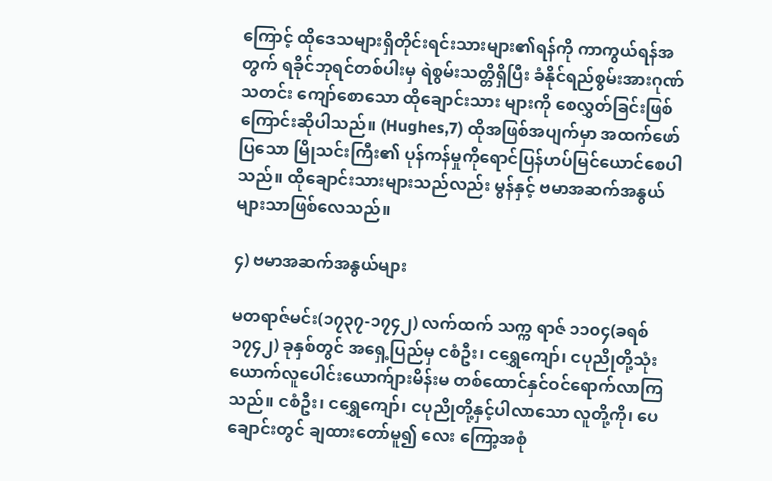ကြောင့် ထိုဒေသများရှိတိုင်းရင်းသားများ၏ရန်ကို ကာကွယ်ရန်အတွက် ရခိုင်ဘုရင်တစ်ပါးမှ ရဲစွမ်းသတ္တိရှိပြီး ခံနိုင်ရည်စွမ်းအားဂုဏ်သတင်း ကျော်စောသော ထိုချောင်းသား များကို စေလွှတ်ခြင်းဖြစ်ကြောင်းဆိုပါသည်။ (Hughes,7) ထိုအဖြစ်အပျက်မှာ အထက်ဖော်ပြသော မြိုသင်းကြီး၏ ပုန်ကန်မှုကိုရောင်ပြန်ဟပ်မြင်ယောင်စေပါသည်။ ထိုချောင်းသားများသည်လည်း မွန်နှင့် ဗမာအဆက်အနွယ်များသာဖြစ်လေသည်။

၄) ဗမာအဆက်အနွယ်များ

မတရာဇ်မင်း(၁၇၃၇-၁၇၄၂) လက်ထက် သက္က ရာဇ် ၁၁၀၄(ခရစ် ၁၇၄၂) ခုနှစ်တွင် အရှေ့ပြည်မှ ငစံဦး၊ ငရွှေကျော်၊ ငပုညိုတို့သုံးယောက်လူပေါင်းယောက်ျားမိန်းမ တစ်ထောင်နှင်ဝင်ရောက်လာကြ သည်။ ငစံဦး၊ ငရွှေကျော်၊ ငပုညိုတို့နှင့်ပါလာသော လူတို့ကို၊ ပေချောင်းတွင် ချထားတော်မူ၍ လေး ကြော့အစုံ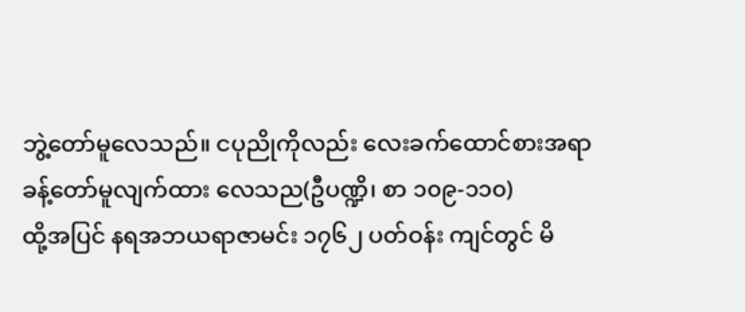ဘွဲ့တော်မူလေသည်။ ငပုညိုကိုလည်း လေးခက်ထောင်စားအရာ ခန့်တော်မူလျက်ထား လေသည(ဦပဏ္ဍိ၊ စာ ၁၀၉-၁၁၀)
ထို့အပြင် နရအဘယရာဇာမင်း ၁၇၆၂ ပတ်ဝန်း ကျင်တွင် မိ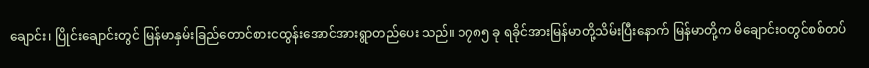ချောင်း၊ ပြိုင်းချောင်းတွင် မြန်မာနှမ်းခြည်တောင်စားငထွန်းအောင်အားရွာတည်ပေး သည်။ ၁၇၈၅ ခု ရခိုင်အားမြန်မာတို့သိမ်းပြီးနောက် မြန်မာတို့က မိချောင်းဝတွင်စစ်တပ်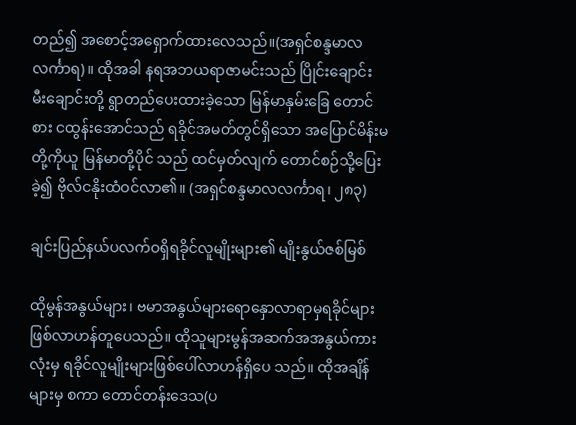တည်၍ အစောင့်အရှောက်ထားလေသည်။(အရှင်စန္ဒမာလလင်္ကာရ)။ ထိုအခါ နရအဘယရာဇာမင်းသည် ပြိုင်းချောင်း မီးချောင်းတို့ ရွာတည်ပေးထားခဲ့သော မြန်မာနှမ်းခြေ တောင်စား ငထွန်းအောင်သည် ရခိုင်အမတ်တွင်ရှိသော အပြောင်မိန်းမတို့ကိုယူ မြန်မာတို့ပိုင် သည် ထင်မှတ်လျက် တောင်စဉ်သို့ပြေးခဲ့၍ ဗိုလ်ငနိုးထံဝင်လာ၏။ (အရှင်စန္ဒမာလလင်္ကာရ၊ ၂၈၃)

ချင်းပြည်နယ်ပလက်ဝရှိရခိုင်လူမျိုးများ၏ မျိုးနွယ်ဇစ်မြစ်

ထိုမွန်အနွယ်များ၊ ဗမာအနွယ်များရောနှောလာရာမှရခိုင်များဖြစ်လာဟန်တူပေသည်။ ထိုသူများမွန်အဆက်အအနွယ်ကားလုံးမှ ရခိုင်လူမျိုးများဖြစ်ပေါ်လာဟန်ရှိပေ သည်။ ထိုအချိန်များမှ စကာ တောင်တန်းဒေသ(ပ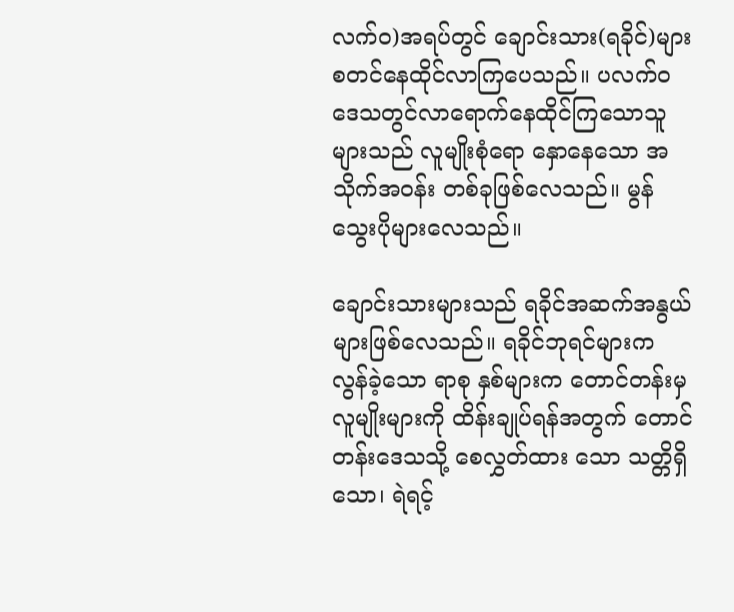လက်ဝ)အရပ်တွင် ချောင်းသား(ရခိုင်)များ စတင်နေထိုင်လာကြပေသည်။ ပလက်ဝဒေသတွင်လာရောက်နေထိုင်ကြသောသူများသည် လူမျိုးစုံရော နှောနေသော အသိုက်အဝန်း တစ်ခုဖြစ်လေသည်။ မွန်သွေးပိုများလေသည်။

ချောင်းသားများသည် ရခိုင်အဆက်အနွယ်များဖြစ်လေသည်။ ရခိုင်ဘုရင်များက လွန်ခဲ့သော ရာစု နှစ်များက တောင်တန်းမှ လူမျိုးများကို ထိန်းချုပ်ရန်အတွက် တောင်တန်းဒေသသို့ စေလွှတ်ထား သော သတ္တိရှိသော၊ ရဲရင့်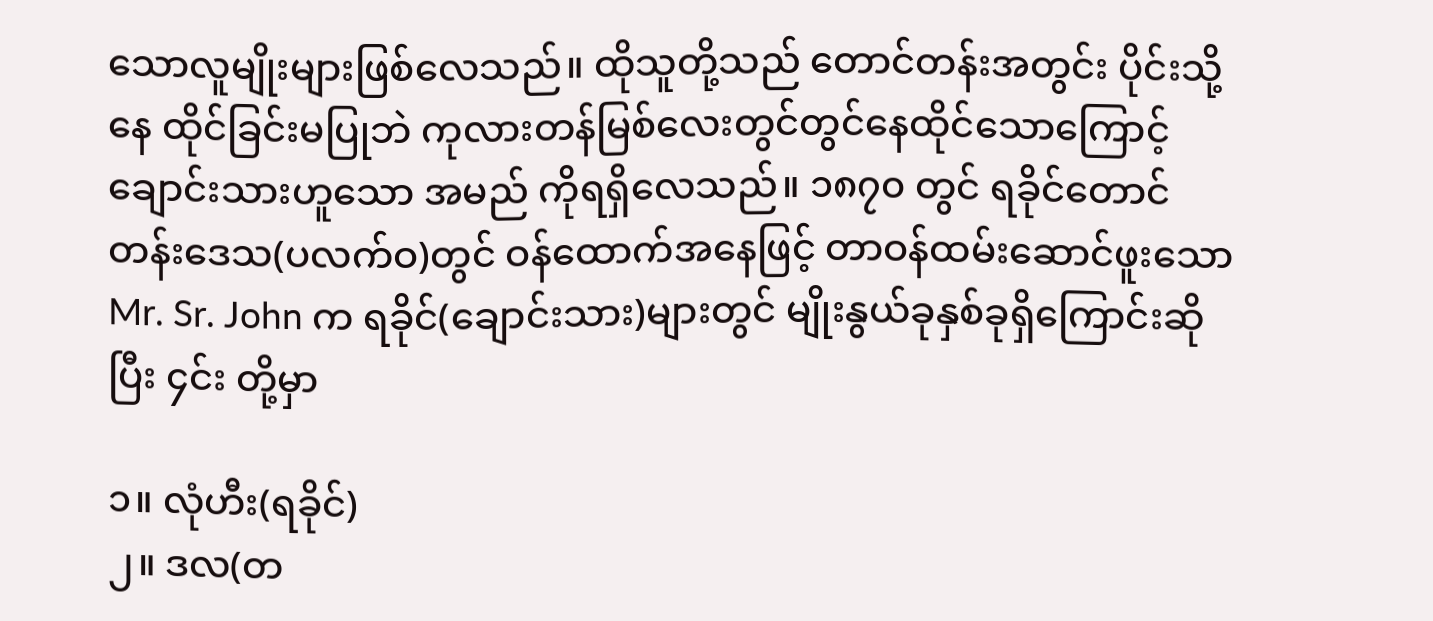သောလူမျိုးများဖြစ်လေသည်။ ထိုသူတို့သည် တောင်တန်းအတွင်း ပိုင်းသို့ နေ ထိုင်ခြင်းမပြုဘဲ ကုလားတန်မြစ်လေးတွင်တွင်နေထိုင်သောကြောင့် ချောင်းသားဟူသော အမည် ကိုရရှိလေသည်။ ၁၈၇၀ တွင် ရခိုင်တောင်တန်းဒေသ(ပလက်ဝ)တွင် ဝန်ထောက်အနေဖြင့် တာဝန်ထမ်းဆောင်ဖူးသော Mr. Sr. John က ရခိုင်(ချောင်းသား)များတွင် မျိုးနွယ်ခုနှစ်ခုရှိကြောင်းဆိုပြီး ၄င်း တို့မှာ

၁။ လုံဟီး(ရခိုင်)
၂။ ဒလ(တ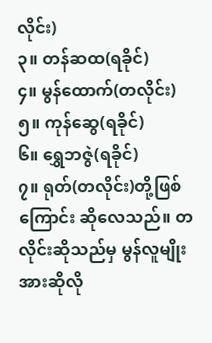လိုင်း)
၃။ တန်ဆထ(ရခိုင်)
၄။ မွန်ထောက်(တလိုင်း)
၅။ ကုန်ဆွေ(ရခိုင်)
၆။ ရွှေဘဇွဲ(ရခိုင်)
၇။ ရုတ်(တလိုင်း)တို့ဖြစ်ကြောင်း ဆိုလေသည်။ တလိုင်းဆိုသည်မှ မွန်လူမျိုးအားဆိုလို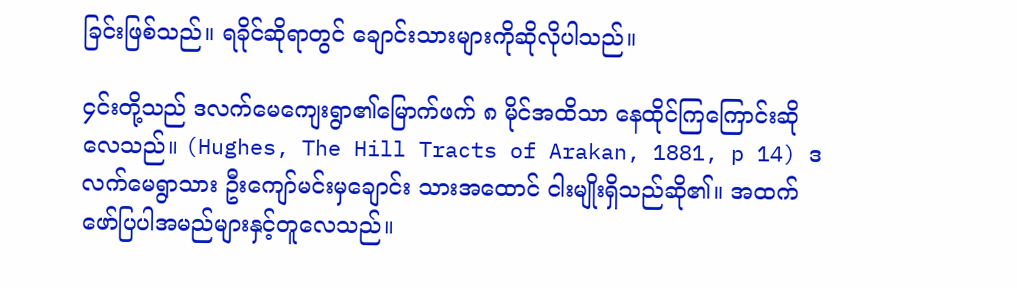ခြင်းဖြစ်သည်။ ရခိုင်ဆိုရာတွင် ချောင်းသားများကိုဆိုလိုပါသည်။

၄င်းတို့သည် ဒလက်မေကျေးရွာ၏မြောက်ဖက် ၈ မိုင်အထိသာ နေထိုင်ကြကြောင်းဆိုလေသည်။ (Hughes, The Hill Tracts of Arakan, 1881, p 14) ဒလက်မေရွာသား ဦးကျော်မင်းမှချောင်း သားအထောင် ငါးမျိုးရှိသည်ဆို၏။ အထက်ဖော်ပြပါအမည်များနှင့်တူလေသည်။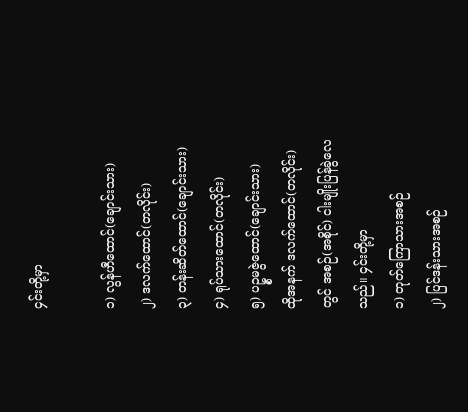၄င်းတို့မှာ

၁) လွန်ဟီထောင်(ချောင်းသား)
၂) ဒလက်ထောင်(တလိုင်း)
၃) တန်းဆိတ်ထောင်(ချောင်းသား)
၄) ရုပ်သားထောင်(တလိုင်း)
၅) ပဥ္စမဇွဲထောင်(ချောင်းသား)
ထိုအနက် ဒလက်ထောင်(တလိုင်း)တွင် အစဉ်(အစိုင်) ငါးမျိုးပြန်ခွဲလေသည်။ ၄င်းတို့မှာ
၁) တုတ်ကြောသားအစဉ်
၂) ပြင်ဒန်းသားအစဉ်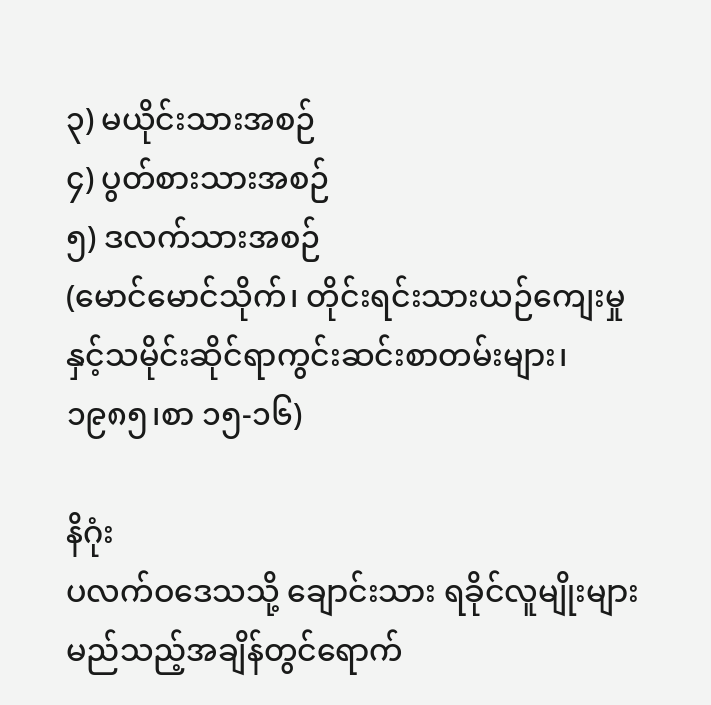၃) မယိုင်းသားအစဉ်
၄) ပွတ်စားသားအစဉ်
၅) ဒလက်သားအစဉ်
(မောင်မောင်သိုက်၊ တိုင်းရင်းသားယဉ်ကျေးမှုနှင့်သမိုင်းဆိုင်ရာကွင်းဆင်းစာတမ်းများ၊ ၁၉၈၅၊စာ ၁၅-၁၆)

နိဂုံး
ပလက်ဝဒေသသို့ ချောင်းသား ရခိုင်လူမျိုးများမည်သည့်အချိန်တွင်ရောက်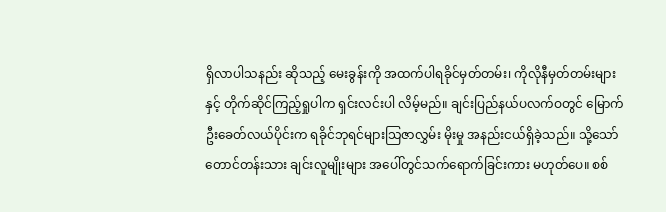ရှိလာပါသနည်း ဆိုသည့် မေးခွန်းကို အထက်ပါရခိုင်မှတ်တမ်း၊ ကိုလိုနီမှတ်တမ်းများနှင့် တိုက်ဆိုင်ကြည့်ရှုပါက ရှင်းလင်းပါ လိမ့်မည်။ ချင်းပြည်နယ်ပလက်ဝတွင် မြောက်ဦးခေတ်လယ်ပိုင်းက ရခိုင်ဘုရင်များသြဇာလွှမ်း မိုးမှု အနည်းငယ်ရှိခဲ့သည်။ သို့သော် တောင်တန်းသား ချင်းလူမျိုးများ အပေါ်တွင်သက်ရောက်ခြင်းကား မဟုတ်ပေ။ စစ်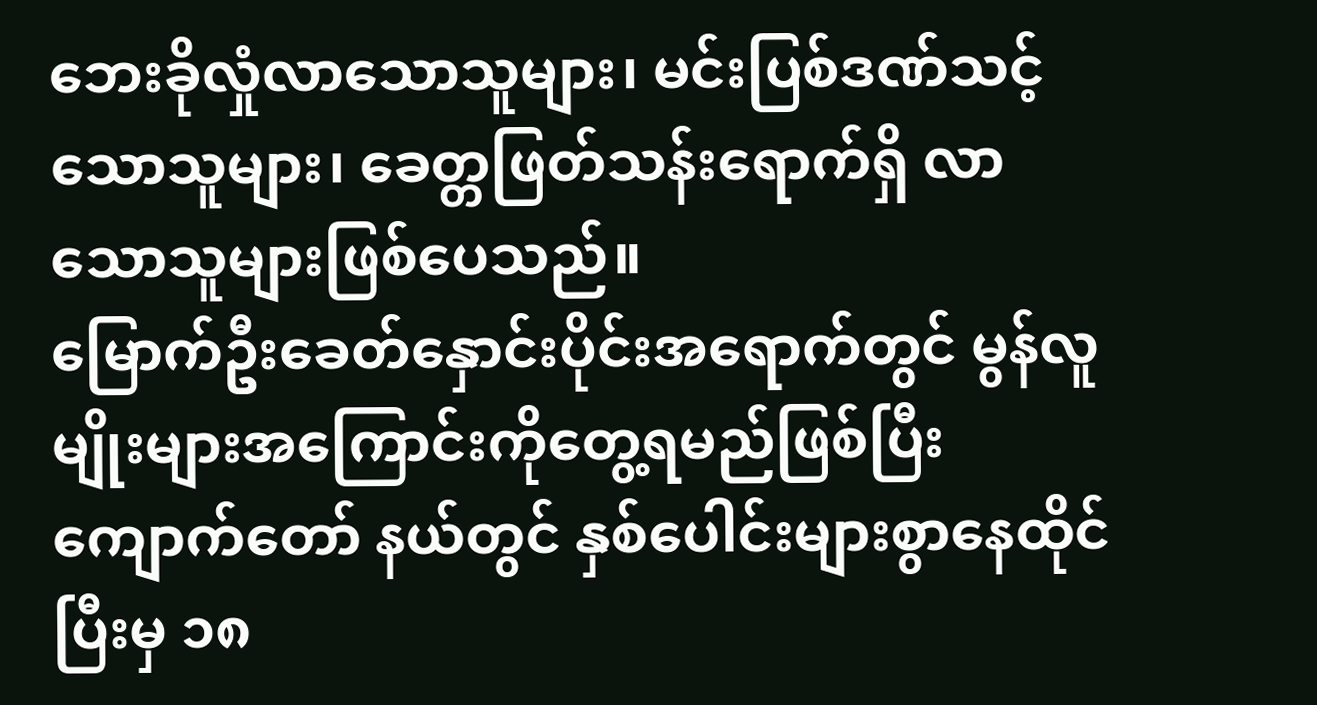ဘေးခိုလှုံလာသောသူများ၊ မင်းပြစ်ဒဏ်သင့်သောသူများ၊ ခေတ္တဖြတ်သန်းရောက်ရှိ လာသောသူများဖြစ်ပေသည်။
မြောက်ဦးခေတ်နှောင်းပိုင်းအရောက်တွင် မွန်လူမျိုးများအကြောင်းကိုတွေ့ရမည်ဖြစ်ပြီး ကျောက်တော် နယ်တွင် နှစ်ပေါင်းများစွာနေထိုင်ပြီးမှ ၁၈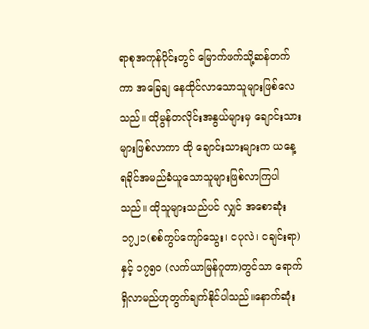ရာစုအကုန်ပိုင်းတွင် မြောက်ဖက်သို့ဆန်တက်ကာ အခြေချ နေထိုင်လာသောသူများဖြစ်လေသည်။ ထိုမွန်တလိုင်းအနွယ်များမှ ချောင်းသားများဖြစ်လာကာ ထို ချောင်းသားများက ယနေ့ ရခိုင်အမည်ခံယူသောသူများဖြစ်လာကြပါသည်။ ထိုသူများသည်ပင် လျှင် အစောဆုံး ၁၇၂၁(စစ်ကွပ်ကျော်သွေး၊ ငပုလဲ၊ ငချင်းရာ) နှင့် ၁၇၅၀ (လက်ယာမြန်ဂူတာ)တွင်သာ ရောက်ရှိလာမည်ဟုတွက်ချက်နိုင်ပါသည်။နောက်ဆုံး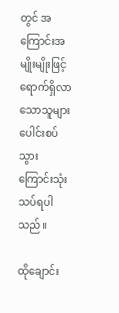တွင် အကြောင်းအမျိုးမျိုးဖြင့် ရောက်ရှိလာသောသူများပေါင်းစပ်သွားကြောင်းသုံးသပ်ရပါသည်။

ထိုချောင်း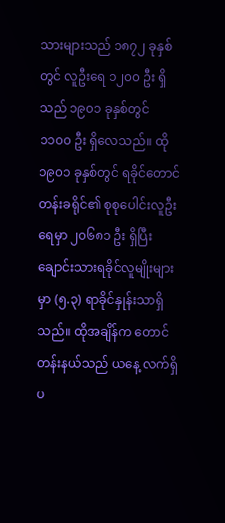သားများသည် ၁၈၇၂ ခုနှစ်တွင် လူဦးရေ ၁၂၀၀ ဦး ရှိသည် ၁၉၀၁ ခုနှစ်တွင် ၁၁၀၀ ဦး ရှိလေသည်။ ထို ၁၉၀၁ ခုနှစ်တွင် ရခိုင်တောင်တန်းခရိုင်၏ စုစုပေါင်းလူဦးရေမှာ ၂၀၆၈၁ ဦး ရှိပြီး ချောင်းသားရခိုင်လူမျိုးများမှာ (၅.၃) ရာခိုင်နှုန်းသာရှိသည်။ ထိုအချိန်က တောင်တန်းနယ်သည် ယနေ့ လက်ရှိပ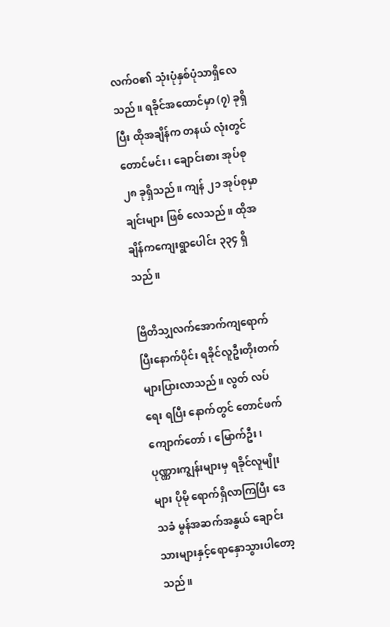လက်ဝ၏ သုံးပုံနှစ်ပုံသာရှိလေသည်။ ရခိုင်အထောင်မှာ (၇) ခုရှိပြီး ထိုအချိန်က တနယ် လုံးတွင် တောင်မင်း၊ ချောင်းစား အုပ်စု ၂၈ ခုရှိသည်။ ကျန် ၂၁ အုပ်စုမှာ ချင်းများ ဖြစ် လေသည်။ ထိုအချိန်ကကျေးရွာပေါင်း ၃၃၄ ရှိသည်။

ဗြိတိသျှလက်အောက်ကျရောက်ပြီးနောက်ပိုင်း ရခိုင်လူဦးတိုးတက်များပြားလာသည်။ လွတ် လပ်ရေး ရပြီး နောက်တွင် တောင်ဖက် ကျောက်တော်၊ မြောက်ဦး၊ ပုဏ္ဏားကျွန်းများမှ ရခိုင်လူမျိုးများ ပိုမို ရောက်ရှိလာကြပြီး ဒေသခံ မွန်အဆက်အနွယ် ချောင်းသားများနှင့်ရောနှောသွားပါတော့သည်။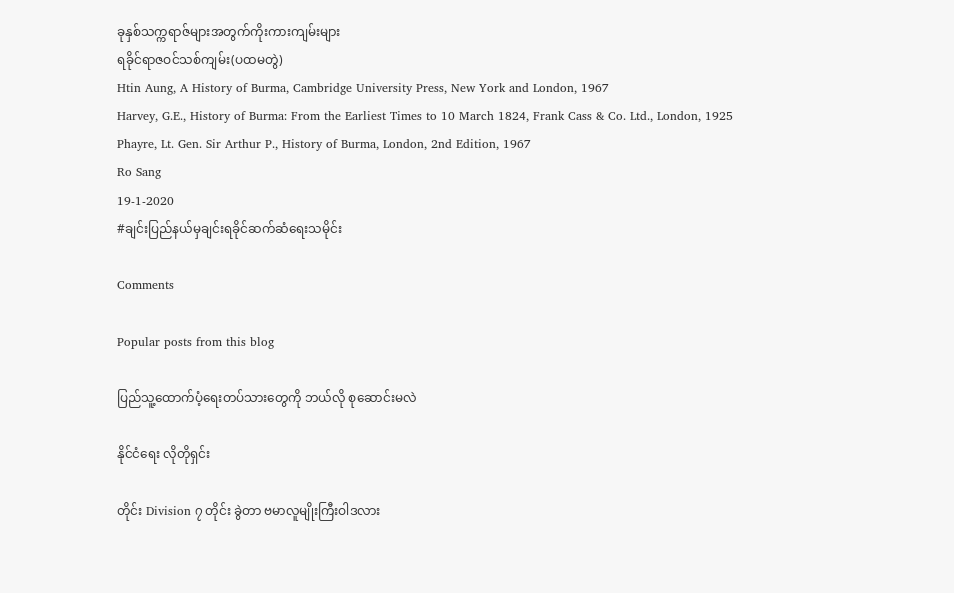ခုနှစ်သက္ကရာဇ်များအတွက်ကိုးကားကျမ်းများ
ရခိုင်ရာဇဝင်သစ်ကျမ်း(ပထမတွဲ)
Htin Aung, A History of Burma, Cambridge University Press, New York and London, 1967
Harvey, G.E., History of Burma: From the Earliest Times to 10 March 1824, Frank Cass & Co. Ltd., London, 1925
Phayre, Lt. Gen. Sir Arthur P., History of Burma, London, 2nd Edition, 1967
Ro Sang
19-1-2020
#ချင်းပြည်နယ်မှချင်းရခိုင်ဆက်ဆံရေးသမိုင်း

Comments

Popular posts from this blog

ပြည်သူ့ထောက်ပံ့ရေးတပ်သားတွေကို ဘယ်လို စုဆောင်းမလဲ

နိုင်ငံရေး လိုတိုရှင်း

တိုင်း Division ၇ တိုင်း ခွဲတာ ဗမာလူမျိုးကြီးဝါဒလား